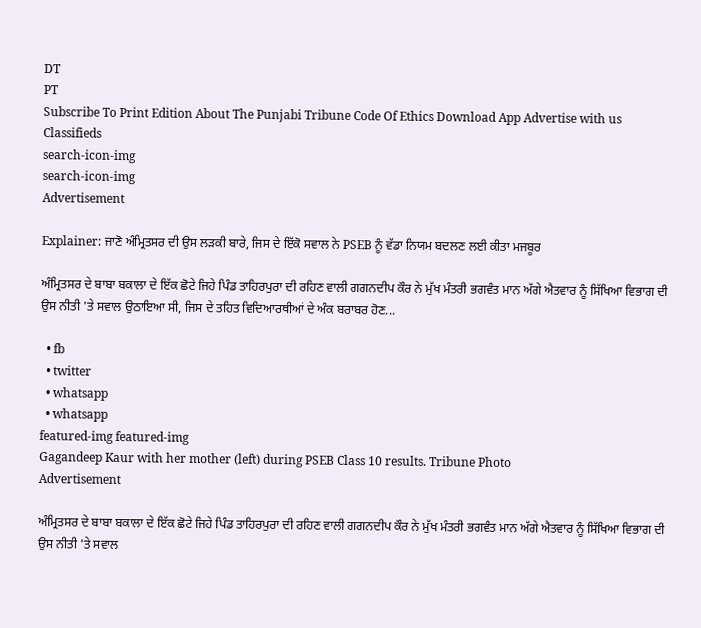DT
PT
Subscribe To Print Edition About The Punjabi Tribune Code Of Ethics Download App Advertise with us Classifieds
search-icon-img
search-icon-img
Advertisement

Explainer: ਜਾਣੋ ਅੰਮ੍ਰਿਤਸਰ ਦੀ ਉਸ ਲੜਕੀ ਬਾਰੇ, ਜਿਸ ਦੇ ਇੱਕੋ ਸਵਾਲ ਨੇ PSEB ਨੂੰ ਵੱਡਾ ਨਿਯਮ ਬਦਲਣ ਲਈ ਕੀਤਾ ਮਜਬੂਰ

ਅੰਮ੍ਰਿਤਸਰ ਦੇ ਬਾਬਾ ਬਕਾਲਾ ਦੇ ਇੱਕ ਛੋਟੇ ਜਿਹੇ ਪਿੰਡ ਤਾਹਿਰਪੁਰਾ ਦੀ ਰਹਿਣ ਵਾਲੀ ਗਗਨਦੀਪ ਕੌਰ ਨੇ ਮੁੱਖ ਮੰਤਰੀ ਭਗਵੰਤ ਮਾਨ ਅੱਗੇ ਐਤਵਾਰ ਨੂੰ ਸਿੱਖਿਆ ਵਿਭਾਗ ਦੀ ਉਸ ਨੀਤੀ 'ਤੇ ਸਵਾਲ ਉਠਾਇਆ ਸੀ, ਜਿਸ ਦੇ ਤਹਿਤ ਵਿਦਿਆਰਥੀਆਂ ਦੇ ਅੰਕ ਬਰਾਬਰ ਹੋਣ...

  • fb
  • twitter
  • whatsapp
  • whatsapp
featured-img featured-img
Gagandeep Kaur with her mother (left) during PSEB Class 10 results. Tribune Photo
Advertisement

ਅੰਮ੍ਰਿਤਸਰ ਦੇ ਬਾਬਾ ਬਕਾਲਾ ਦੇ ਇੱਕ ਛੋਟੇ ਜਿਹੇ ਪਿੰਡ ਤਾਹਿਰਪੁਰਾ ਦੀ ਰਹਿਣ ਵਾਲੀ ਗਗਨਦੀਪ ਕੌਰ ਨੇ ਮੁੱਖ ਮੰਤਰੀ ਭਗਵੰਤ ਮਾਨ ਅੱਗੇ ਐਤਵਾਰ ਨੂੰ ਸਿੱਖਿਆ ਵਿਭਾਗ ਦੀ ਉਸ ਨੀਤੀ 'ਤੇ ਸਵਾਲ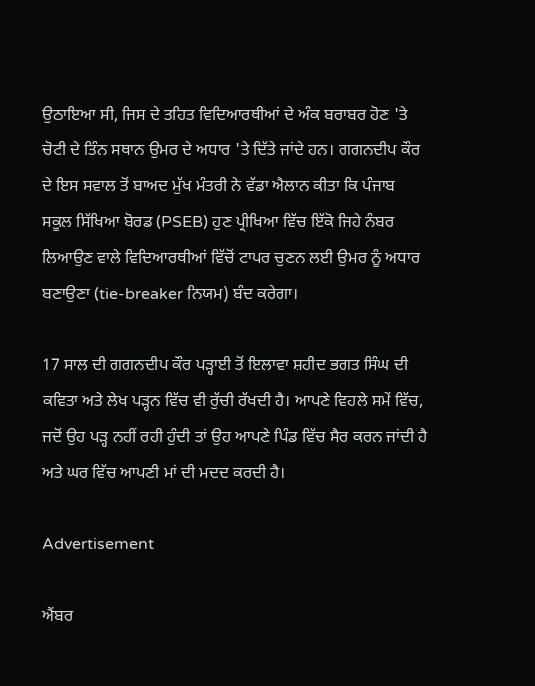ਉਠਾਇਆ ਸੀ, ਜਿਸ ਦੇ ਤਹਿਤ ਵਿਦਿਆਰਥੀਆਂ ਦੇ ਅੰਕ ਬਰਾਬਰ ਹੋਣ 'ਤੇ ਚੋਟੀ ਦੇ ਤਿੰਨ ਸਥਾਨ ਉਮਰ ਦੇ ਅਧਾਰ 'ਤੇ ਦਿੱਤੇ ਜਾਂਦੇ ਹਨ। ਗਗਨਦੀਪ ਕੌਰ ਦੇ ਇਸ ਸਵਾਲ ਤੋਂ ਬਾਅਦ ਮੁੱਖ ਮੰਤਰੀ ਨੇ ਵੱਡਾ ਐਲਾਨ ਕੀਤਾ ਕਿ ਪੰਜਾਬ ਸਕੂਲ ਸਿੱਖਿਆ ਬੋਰਡ (PSEB) ਹੁਣ ਪ੍ਰੀਖਿਆ ਵਿੱਚ ਇੱਕੋ ਜਿਹੇ ਨੰਬਰ ਲਿਆਉਣ ਵਾਲੇ ਵਿਦਿਆਰਥੀਆਂ ਵਿੱਚੋਂ ਟਾਪਰ ਚੁਣਨ ਲਈ ਉਮਰ ਨੂੰ ਅਧਾਰ ਬਣਾਉਣਾ (tie-breaker ਨਿਯਮ) ਬੰਦ ਕਰੇਗਾ।

17 ਸਾਲ ਦੀ ਗਗਨਦੀਪ ਕੌਰ ਪੜ੍ਹਾਈ ਤੋਂ ਇਲਾਵਾ ਸ਼ਹੀਦ ਭਗਤ ਸਿੰਘ ਦੀ ਕਵਿਤਾ ਅਤੇ ਲੇਖ ਪੜ੍ਹਨ ਵਿੱਚ ਵੀ ਰੁੱਚੀ ਰੱਖਦੀ ਹੈ। ਆਪਣੇ ਵਿਹਲੇ ਸਮੇਂ ਵਿੱਚ, ਜਦੋਂ ਉਹ ਪੜ੍ਹ ਨਹੀਂ ਰਹੀ ਹੁੰਦੀ ਤਾਂ ਉਹ ਆਪਣੇ ਪਿੰਡ ਵਿੱਚ ਸੈਰ ਕਰਨ ਜਾਂਦੀ ਹੈ ਅਤੇ ਘਰ ਵਿੱਚ ਆਪਣੀ ਮਾਂ ਦੀ ਮਦਦ ਕਰਦੀ ਹੈ।

Advertisement

ਐਂਬਰ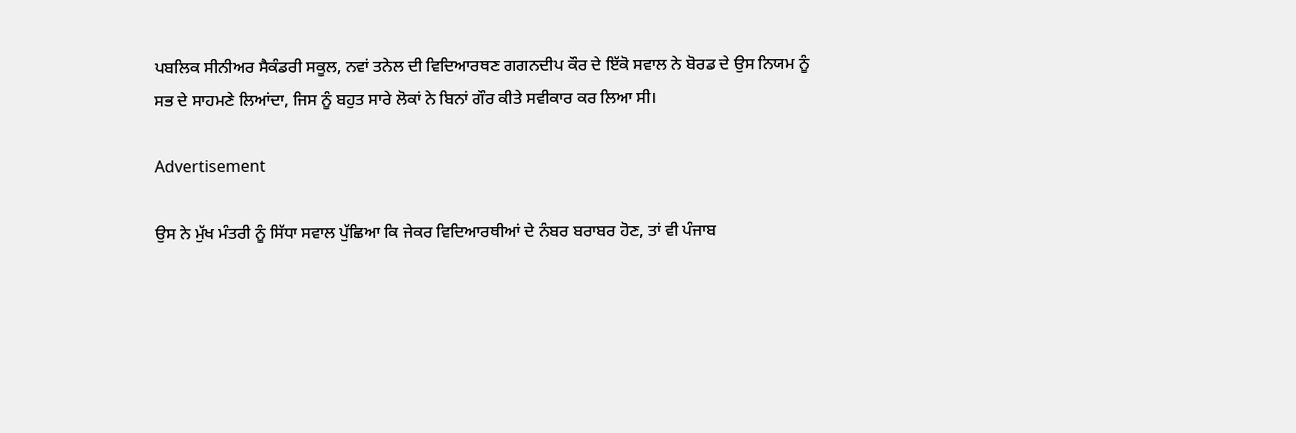ਪਬਲਿਕ ਸੀਨੀਅਰ ਸੈਕੰਡਰੀ ਸਕੂਲ, ਨਵਾਂ ਤਨੇਲ ਦੀ ਵਿਦਿਆਰਥਣ ਗਗਨਦੀਪ ਕੌਰ ਦੇ ਇੱਕੋ ਸਵਾਲ ਨੇ ਬੋਰਡ ਦੇ ਉਸ ਨਿਯਮ ਨੂੰ ਸਭ ਦੇ ਸਾਹਮਣੇ ਲਿਆਂਦਾ, ਜਿਸ ਨੂੰ ਬਹੁਤ ਸਾਰੇ ਲੋਕਾਂ ਨੇ ਬਿਨਾਂ ਗੌਰ ਕੀਤੇ ਸਵੀਕਾਰ ਕਰ ਲਿਆ ਸੀ।

Advertisement

ਉਸ ਨੇ ਮੁੱਖ ਮੰਤਰੀ ਨੂੰ ਸਿੱਧਾ ਸਵਾਲ ਪੁੱਛਿਆ ਕਿ ਜੇਕਰ ਵਿਦਿਆਰਥੀਆਂ ਦੇ ਨੰਬਰ ਬਰਾਬਰ ਹੋਣ, ਤਾਂ ਵੀ ਪੰਜਾਬ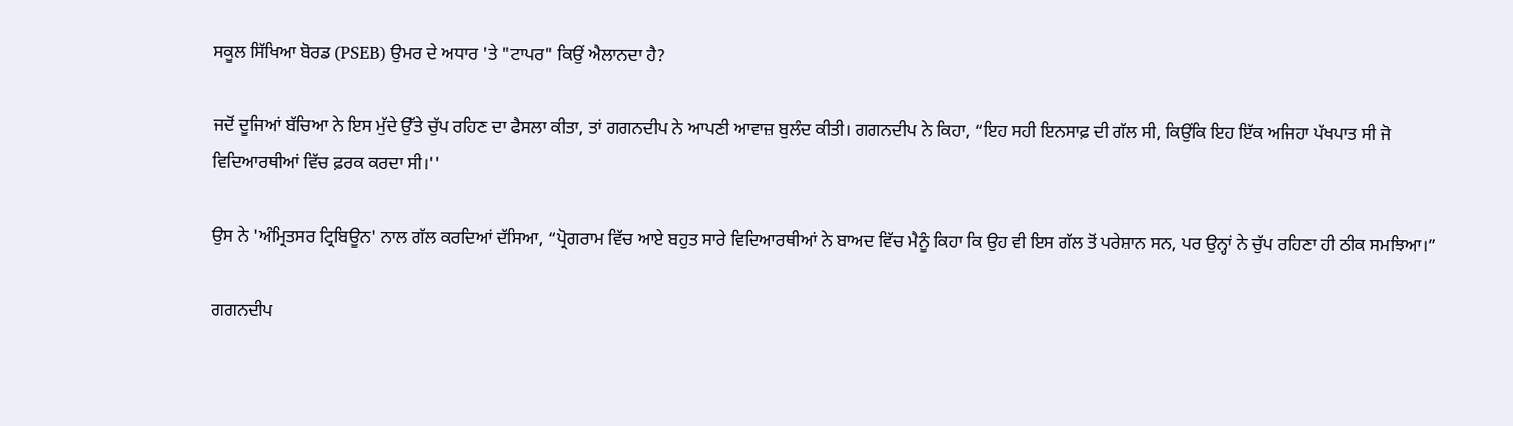ਸਕੂਲ ਸਿੱਖਿਆ ਬੋਰਡ (PSEB) ਉਮਰ ਦੇ ਅਧਾਰ 'ਤੇ "ਟਾਪਰ" ਕਿਉਂ ਐਲਾਨਦਾ ਹੈ?

ਜਦੋਂ ਦੂਜਿਆਂ ਬੱਚਿਆ ਨੇ ਇਸ ਮੁੱਦੇ ਉੱਤੇ ਚੁੱਪ ਰਹਿਣ ਦਾ ਫੈਸਲਾ ਕੀਤਾ, ਤਾਂ ਗਗਨਦੀਪ ਨੇ ਆਪਣੀ ਆਵਾਜ਼ ਬੁਲੰਦ ਕੀਤੀ। ਗਗਨਦੀਪ ਨੇ ਕਿਹਾ, “ਇਹ ਸਹੀ ਇਨਸਾਫ਼ ਦੀ ਗੱਲ ਸੀ, ਕਿਉਂਕਿ ਇਹ ਇੱਕ ਅਜਿਹਾ ਪੱਖਪਾਤ ਸੀ ਜੋ ਵਿਦਿਆਰਥੀਆਂ ਵਿੱਚ ਫ਼ਰਕ ਕਰਦਾ ਸੀ।''

ਉਸ ਨੇ 'ਅੰਮ੍ਰਿਤਸਰ ਟ੍ਰਿਬਿਊਨ' ਨਾਲ ਗੱਲ ਕਰਦਿਆਂ ਦੱਸਿਆ, “ਪ੍ਰੋਗਰਾਮ ਵਿੱਚ ਆਏ ਬਹੁਤ ਸਾਰੇ ਵਿਦਿਆਰਥੀਆਂ ਨੇ ਬਾਅਦ ਵਿੱਚ ਮੈਨੂੰ ਕਿਹਾ ਕਿ ਉਹ ਵੀ ਇਸ ਗੱਲ ਤੋਂ ਪਰੇਸ਼ਾਨ ਸਨ, ਪਰ ਉਨ੍ਹਾਂ ਨੇ ਚੁੱਪ ਰਹਿਣਾ ਹੀ ਠੀਕ ਸਮਝਿਆ।”

ਗਗਨਦੀਪ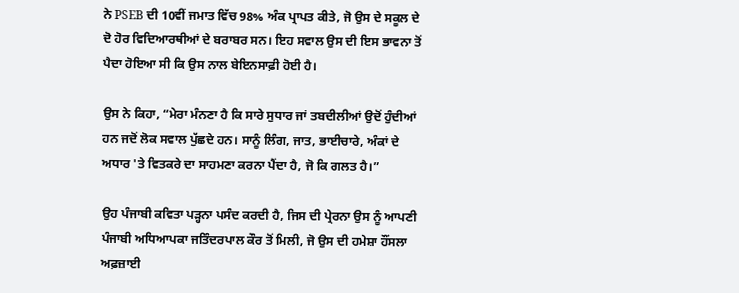ਨੇ PSEB ਦੀ 10ਵੀਂ ਜਮਾਤ ਵਿੱਚ 98% ਅੰਕ ਪ੍ਰਾਪਤ ਕੀਤੇ, ਜੋ ਉਸ ਦੇ ਸਕੂਲ ਦੇ ਦੋ ਹੋਰ ਵਿਦਿਆਰਥੀਆਂ ਦੇ ਬਰਾਬਰ ਸਨ। ਇਹ ਸਵਾਲ ਉਸ ਦੀ ਇਸ ਭਾਵਨਾ ਤੋਂ ਪੈਦਾ ਹੋਇਆ ਸੀ ਕਿ ਉਸ ਨਾਲ ਬੇਇਨਸਾਫ਼ੀ ਹੋਈ ਹੈ।

ਉਸ ਨੇ ਕਿਹਾ, “ਮੇਰਾ ਮੰਨਣਾ ਹੈ ਕਿ ਸਾਰੇ ਸੁਧਾਰ ਜਾਂ ਤਬਦੀਲੀਆਂ ਉਦੋਂ ਹੁੰਦੀਆਂ ਹਨ ਜਦੋਂ ਲੋਕ ਸਵਾਲ ਪੁੱਛਦੇ ਹਨ। ਸਾਨੂੰ ਲਿੰਗ, ਜਾਤ, ਭਾਈਚਾਰੇ, ਅੰਕਾਂ ਦੇ ਅਧਾਰ 'ਤੇ ਵਿਤਕਰੇ ਦਾ ਸਾਹਮਣਾ ਕਰਨਾ ਪੈਂਦਾ ਹੈ, ਜੋ ਕਿ ਗਲਤ ਹੈ।”

ਉਹ ਪੰਜਾਬੀ ਕਵਿਤਾ ਪੜ੍ਹਨਾ ਪਸੰਦ ਕਰਦੀ ਹੈ, ਜਿਸ ਦੀ ਪ੍ਰੇਰਨਾ ਉਸ ਨੂੰ ਆਪਣੀ ਪੰਜਾਬੀ ਅਧਿਆਪਕਾ ਜਤਿੰਦਰਪਾਲ ਕੌਰ ਤੋਂ ਮਿਲੀ, ਜੋ ਉਸ ਦੀ ਹਮੇਸ਼ਾ ਹੌਂਸਲਾ ਅਫ਼ਜ਼ਾਈ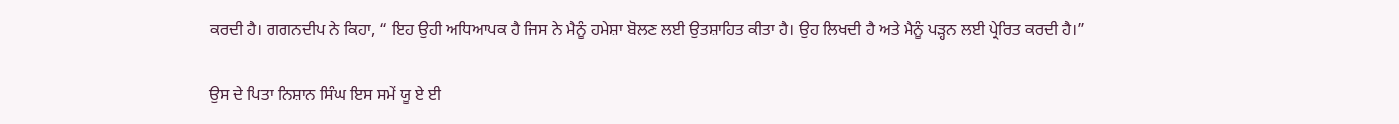ਕਰਦੀ ਹੈ। ਗਗਨਦੀਪ ਨੇ ਕਿਹਾ, “ ਇਹ ਉਹੀ ਅਧਿਆਪਕ ਹੈ ਜਿਸ ਨੇ ਮੈਨੂੰ ਹਮੇਸ਼ਾ ਬੋਲਣ ਲਈ ਉਤਸ਼ਾਹਿਤ ਕੀਤਾ ਹੈ। ਉਹ ਲਿਖਦੀ ਹੈ ਅਤੇ ਮੈਨੂੰ ਪੜ੍ਹਨ ਲਈ ਪ੍ਰੇਰਿਤ ਕਰਦੀ ਹੈ।”

ਉਸ ਦੇ ਪਿਤਾ ਨਿਸ਼ਾਨ ਸਿੰਘ ਇਸ ਸਮੇਂ ਯੂ ਏ ਈ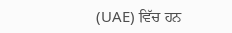(UAE) ਵਿੱਚ ਹਨ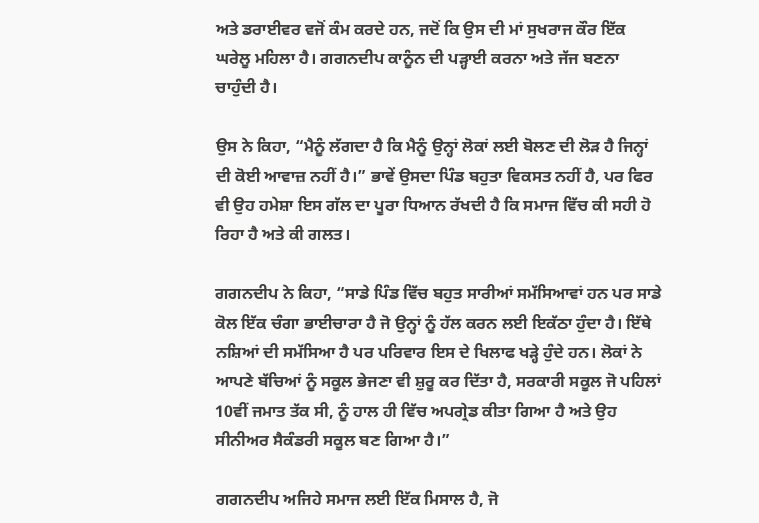ਅਤੇ ਡਰਾਈਵਰ ਵਜੋਂ ਕੰਮ ਕਰਦੇ ਹਨ, ਜਦੋਂ ਕਿ ਉਸ ਦੀ ਮਾਂ ਸੁਖਰਾਜ ਕੌਰ ਇੱਕ ਘਰੇਲੂ ਮਹਿਲਾ ਹੈ। ਗਗਨਦੀਪ ਕਾਨੂੰਨ ਦੀ ਪੜ੍ਹਾਈ ਕਰਨਾ ਅਤੇ ਜੱਜ ਬਣਨਾ ਚਾਹੁੰਦੀ ਹੈ।

ਉਸ ਨੇ ਕਿਹਾ, “ਮੈਨੂੰ ਲੱਗਦਾ ਹੈ ਕਿ ਮੈਨੂੰ ਉਨ੍ਹਾਂ ਲੋਕਾਂ ਲਈ ਬੋਲਣ ਦੀ ਲੋੜ ਹੈ ਜਿਨ੍ਹਾਂ ਦੀ ਕੋਈ ਆਵਾਜ਼ ਨਹੀਂ ਹੈ।” ਭਾਵੇਂ ਉਸਦਾ ਪਿੰਡ ਬਹੁਤਾ ਵਿਕਸਤ ਨਹੀਂ ਹੈ, ਪਰ ਫਿਰ ਵੀ ਉਹ ਹਮੇਸ਼ਾ ਇਸ ਗੱਲ ਦਾ ਪੂਰਾ ਧਿਆਨ ਰੱਖਦੀ ਹੈ ਕਿ ਸਮਾਜ ਵਿੱਚ ਕੀ ਸਹੀ ਹੋ ਰਿਹਾ ਹੈ ਅਤੇ ਕੀ ਗਲਤ।

ਗਗਨਦੀਪ ਨੇ ਕਿਹਾ, “ਸਾਡੇ ਪਿੰਡ ਵਿੱਚ ਬਹੁਤ ਸਾਰੀਆਂ ਸਮੱਸਿਆਵਾਂ ਹਨ ਪਰ ਸਾਡੇ ਕੋਲ ਇੱਕ ਚੰਗਾ ਭਾਈਚਾਰਾ ਹੈ ਜੋ ਉਨ੍ਹਾਂ ਨੂੰ ਹੱਲ ਕਰਨ ਲਈ ਇਕੱਠਾ ਹੁੰਦਾ ਹੈ। ਇੱਥੇ ਨਸ਼ਿਆਂ ਦੀ ਸਮੱਸਿਆ ਹੈ ਪਰ ਪਰਿਵਾਰ ਇਸ ਦੇ ਖਿਲਾਫ ਖੜ੍ਹੇ ਹੁੰਦੇ ਹਨ। ਲੋਕਾਂ ਨੇ ਆਪਣੇ ਬੱਚਿਆਂ ਨੂੰ ਸਕੂਲ ਭੇਜਣਾ ਵੀ ਸ਼ੁਰੂ ਕਰ ਦਿੱਤਾ ਹੈ, ਸਰਕਾਰੀ ਸਕੂਲ ਜੋ ਪਹਿਲਾਂ 10ਵੀਂ ਜਮਾਤ ਤੱਕ ਸੀ, ਨੂੰ ਹਾਲ ਹੀ ਵਿੱਚ ਅਪਗ੍ਰੇਡ ਕੀਤਾ ਗਿਆ ਹੈ ਅਤੇ ਉਹ ਸੀਨੀਅਰ ਸੈਕੰਡਰੀ ਸਕੂਲ ਬਣ ਗਿਆ ਹੈ।”

ਗਗਨਦੀਪ ਅਜਿਹੇ ਸਮਾਜ ਲਈ ਇੱਕ ਮਿਸਾਲ ਹੈ, ਜੋ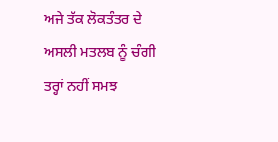ਅਜੇ ਤੱਕ ਲੋਕਤੰਤਰ ਦੇ ਅਸਲੀ ਮਤਲਬ ਨੂੰ ਚੰਗੀ ਤਰ੍ਹਾਂ ਨਹੀਂ ਸਮਝ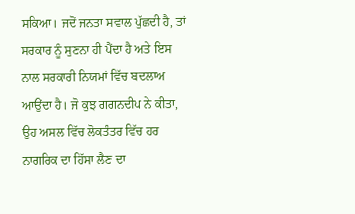ਸਕਿਆ। ਜਦੋਂ ਜਨਤਾ ਸਵਾਲ ਪੁੱਛਦੀ ਹੈ, ਤਾਂ ਸਰਕਾਰ ਨੂੰ ਸੁਣਨਾ ਹੀ ਪੈਂਦਾ ਹੈ ਅਤੇ ਇਸ ਨਾਲ ਸਰਕਾਰੀ ਨਿਯਮਾਂ ਵਿੱਚ ਬਦਲਾਅ ਆਉਂਦਾ ਹੈ। ਜੋ ਕੁਝ ਗਗਨਦੀਪ ਨੇ ਕੀਤਾ, ਉਹ ਅਸਲ ਵਿੱਚ ਲੋਕਤੰਤਰ ਵਿੱਚ ਹਰ ਨਾਗਰਿਕ ਦਾ ਹਿੱਸਾ ਲੈਣ ਦਾ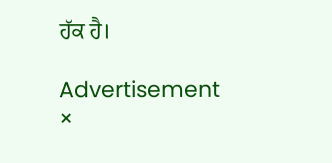ਹੱਕ ਹੈ।

Advertisement
×